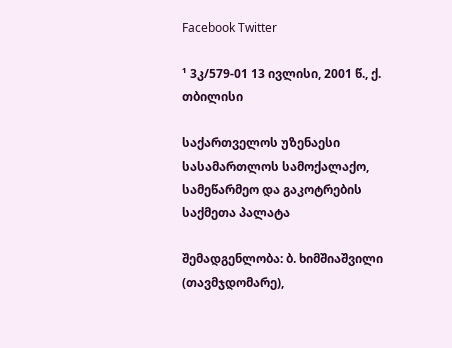Facebook Twitter

¹ 3კ/579-01 13 ივლისი, 2001 წ., ქ. თბილისი

საქართველოს უზენაესი სასამართლოს სამოქალაქო, სამეწარმეო და გაკოტრების საქმეთა პალატა

შემადგენლობა: ბ. ხიმშიაშვილი (თავმჯდომარე),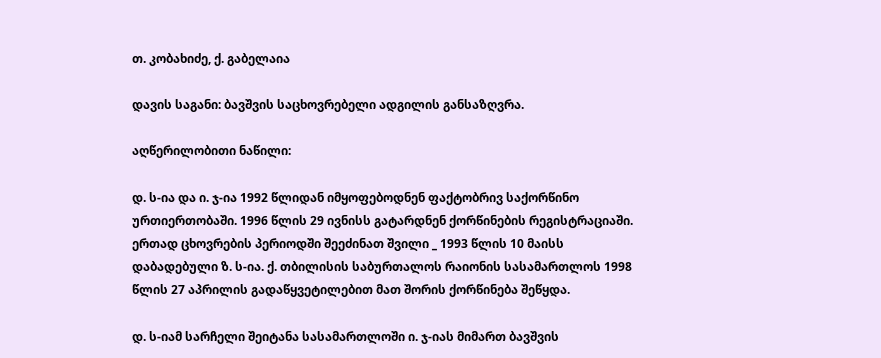თ. კობახიძე, ქ. გაბელაია

დავის საგანი: ბავშვის საცხოვრებელი ადგილის განსაზღვრა.

აღწერილობითი ნაწილი:

დ. ს-ია და ი. ჯ-ია 1992 წლიდან იმყოფებოდნენ ფაქტობრივ საქორწინო ურთიერთობაში. 1996 წლის 29 ივნისს გატარდნენ ქორწინების რეგისტრაციაში. ერთად ცხოვრების პერიოდში შეეძინათ შვილი _ 1993 წლის 10 მაისს დაბადებული ზ. ს-ია. ქ. თბილისის საბურთალოს რაიონის სასამართლოს 1998 წლის 27 აპრილის გადაწყვეტილებით მათ შორის ქორწინება შეწყდა.

დ. ს-იამ სარჩელი შეიტანა სასამართლოში ი. ჯ-იას მიმართ ბავშვის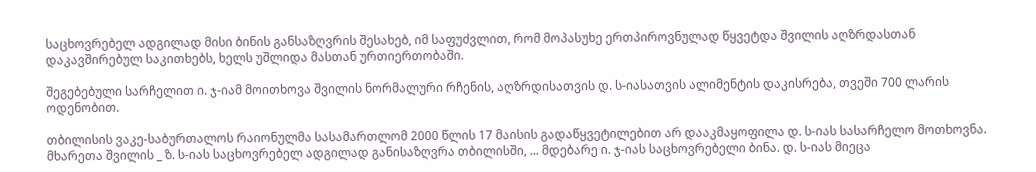საცხოვრებელ ადგილად მისი ბინის განსაზღვრის შესახებ, იმ საფუძვლით, რომ მოპასუხე ერთპიროვნულად წყვეტდა შვილის აღზრდასთან დაკავშირებულ საკითხებს, ხელს უშლიდა მასთან ურთიერთობაში.

შეგებებული სარჩელით ი. ჯ-იამ მოითხოვა შვილის ნორმალური რჩენის, აღზრდისათვის დ. ს-იასათვის ალიმენტის დაკისრება, თვეში 700 ლარის ოდენობით.

თბილისის ვაკე-საბურთალოს რაიონულმა სასამართლომ 2000 წლის 17 მაისის გადაწყვეტილებით არ დააკმაყოფილა დ. ს-იას სასარჩელო მოთხოვნა. მხარეთა შვილის _ ზ. ს-იას საცხოვრებელ ადგილად განისაზღვრა თბილისში, ... მდებარე ი. ჯ-იას საცხოვრებელი ბინა. დ. ს-იას მიეცა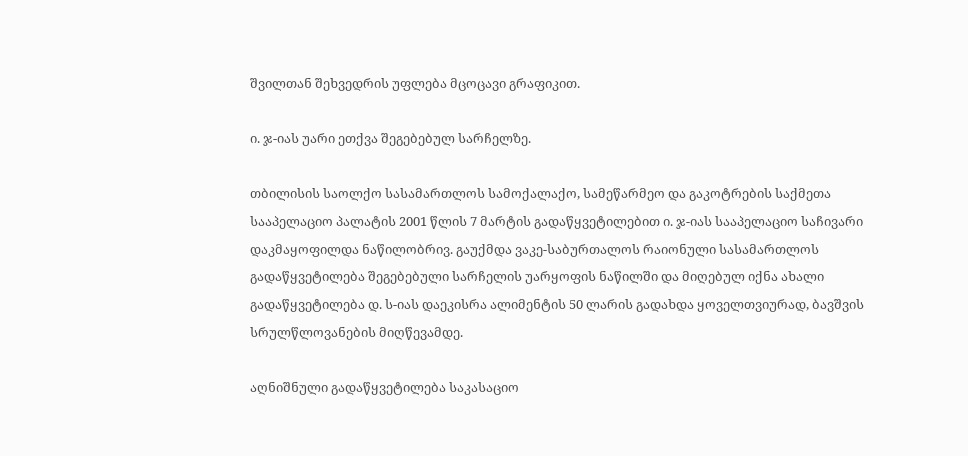შვილთან შეხვედრის უფლება მცოცავი გრაფიკით.

ი. ჯ-იას უარი ეთქვა შეგებებულ სარჩელზე.

თბილისის საოლქო სასამართლოს სამოქალაქო, სამეწარმეო და გაკოტრების საქმეთა სააპელაციო პალატის 2001 წლის 7 მარტის გადაწყვეტილებით ი. ჯ-იას სააპელაციო საჩივარი დაკმაყოფილდა ნაწილობრივ. გაუქმდა ვაკე-საბურთალოს რაიონული სასამართლოს გადაწყვეტილება შეგებებული სარჩელის უარყოფის ნაწილში და მიღებულ იქნა ახალი გადაწყვეტილება დ. ს-იას დაეკისრა ალიმენტის 50 ლარის გადახდა ყოველთვიურად, ბავშვის სრულწლოვანების მიღწევამდე.

აღნიშნული გადაწყვეტილება საკასაციო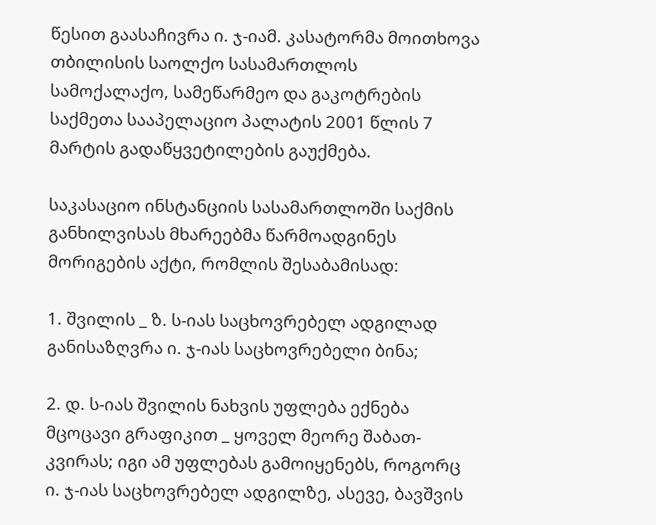წესით გაასაჩივრა ი. ჯ-იამ. კასატორმა მოითხოვა თბილისის საოლქო სასამართლოს სამოქალაქო, სამეწარმეო და გაკოტრების საქმეთა სააპელაციო პალატის 2001 წლის 7 მარტის გადაწყვეტილების გაუქმება.

საკასაციო ინსტანციის სასამართლოში საქმის განხილვისას მხარეებმა წარმოადგინეს მორიგების აქტი, რომლის შესაბამისად:

1. შვილის _ ზ. ს-იას საცხოვრებელ ადგილად განისაზღვრა ი. ჯ-იას საცხოვრებელი ბინა;

2. დ. ს-იას შვილის ნახვის უფლება ექნება მცოცავი გრაფიკით _ ყოველ მეორე შაბათ-კვირას; იგი ამ უფლებას გამოიყენებს, როგორც ი. ჯ-იას საცხოვრებელ ადგილზე, ასევე, ბავშვის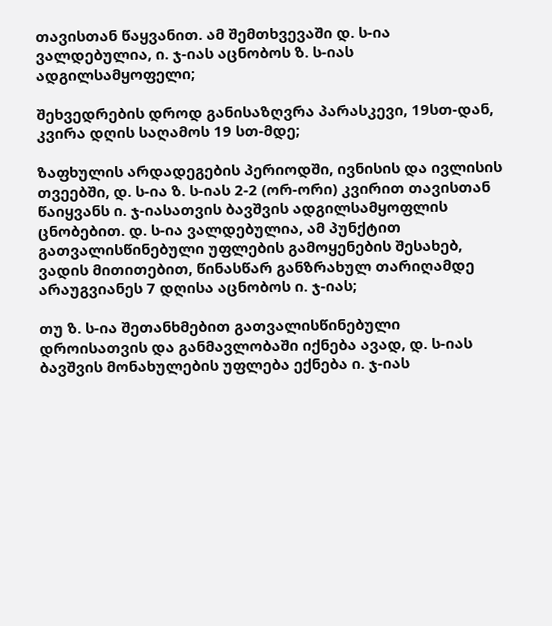თავისთან წაყვანით. ამ შემთხვევაში დ. ს-ია ვალდებულია, ი. ჯ-იას აცნობოს ზ. ს-იას ადგილსამყოფელი;

შეხვედრების დროდ განისაზღვრა პარასკევი, 19სთ-დან, კვირა დღის საღამოს 19 სთ-მდე;

ზაფხულის არდადეგების პერიოდში, ივნისის და ივლისის თვეებში, დ. ს-ია ზ. ს-იას 2-2 (ორ-ორი) კვირით თავისთან წაიყვანს ი. ჯ-იასათვის ბავშვის ადგილსამყოფლის ცნობებით. დ. ს-ია ვალდებულია, ამ პუნქტით გათვალისწინებული უფლების გამოყენების შესახებ, ვადის მითითებით, წინასწარ განზრახულ თარიღამდე არაუგვიანეს 7 დღისა აცნობოს ი. ჯ-იას;

თუ ზ. ს-ია შეთანხმებით გათვალისწინებული დროისათვის და განმავლობაში იქნება ავად, დ. ს-იას ბავშვის მონახულების უფლება ექნება ი. ჯ-იას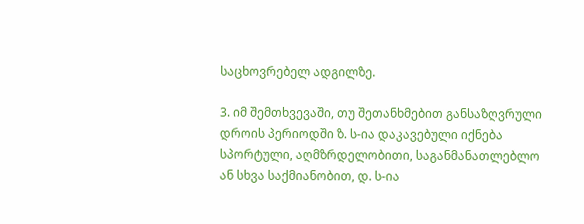საცხოვრებელ ადგილზე.

3. იმ შემთხვევაში, თუ შეთანხმებით განსაზღვრული დროის პერიოდში ზ. ს-ია დაკავებული იქნება სპორტული, აღმზრდელობითი, საგანმანათლებლო ან სხვა საქმიანობით, დ. ს-ია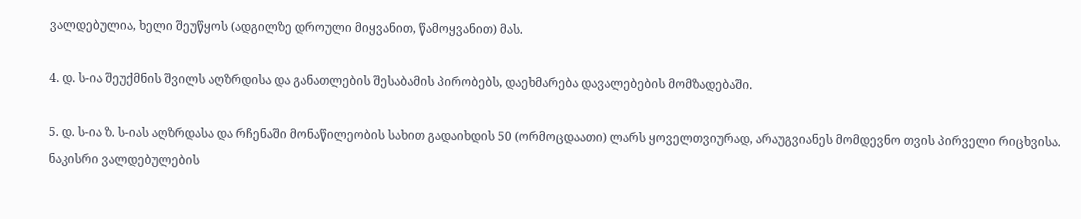ვალდებულია, ხელი შეუწყოს (ადგილზე დროული მიყვანით, წამოყვანით) მას.

4. დ. ს-ია შეუქმნის შვილს აღზრდისა და განათლების შესაბამის პირობებს, დაეხმარება დავალებების მომზადებაში.

5. დ. ს-ია ზ. ს-იას აღზრდასა და რჩენაში მონაწილეობის სახით გადაიხდის 50 (ორმოცდაათი) ლარს ყოველთვიურად, არაუგვიანეს მომდევნო თვის პირველი რიცხვისა. ნაკისრი ვალდებულების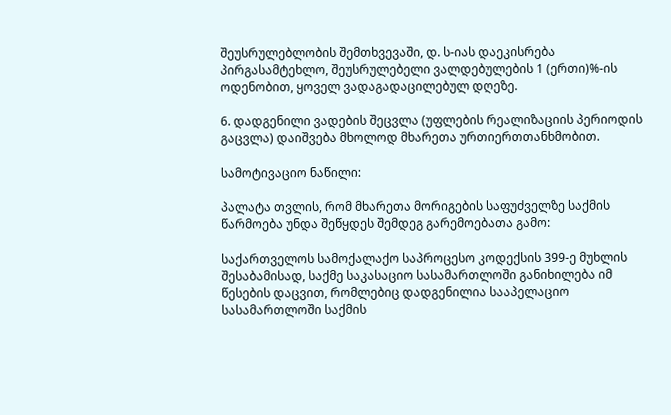შეუსრულებლობის შემთხვევაში, დ. ს-იას დაეკისრება პირგასამტეხლო, შეუსრულებელი ვალდებულების 1 (ერთი)%-ის ოდენობით, ყოველ ვადაგადაცილებულ დღეზე.

6. დადგენილი ვადების შეცვლა (უფლების რეალიზაციის პერიოდის გაცვლა) დაიშვება მხოლოდ მხარეთა ურთიერთთანხმობით.

სამოტივაციო ნაწილი:

პალატა თვლის, რომ მხარეთა მორიგების საფუძველზე საქმის წარმოება უნდა შეწყდეს შემდეგ გარემოებათა გამო:

საქართველოს სამოქალაქო საპროცესო კოდექსის 399-ე მუხლის შესაბამისად, საქმე საკასაციო სასამართლოში განიხილება იმ წესების დაცვით, რომლებიც დადგენილია სააპელაციო სასამართლოში საქმის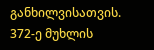განხილვისათვის. 372-ე მუხლის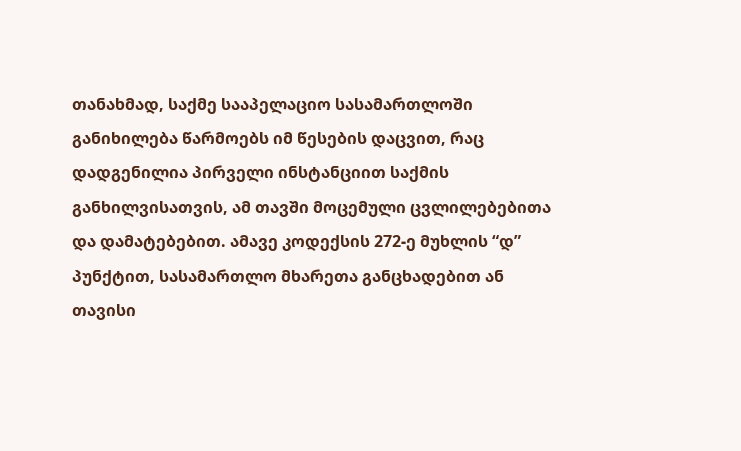თანახმად, საქმე სააპელაციო სასამართლოში განიხილება წარმოებს იმ წესების დაცვით, რაც დადგენილია პირველი ინსტანციით საქმის განხილვისათვის, ამ თავში მოცემული ცვლილებებითა და დამატებებით. ამავე კოდექსის 272-ე მუხლის “დ” პუნქტით, სასამართლო მხარეთა განცხადებით ან თავისი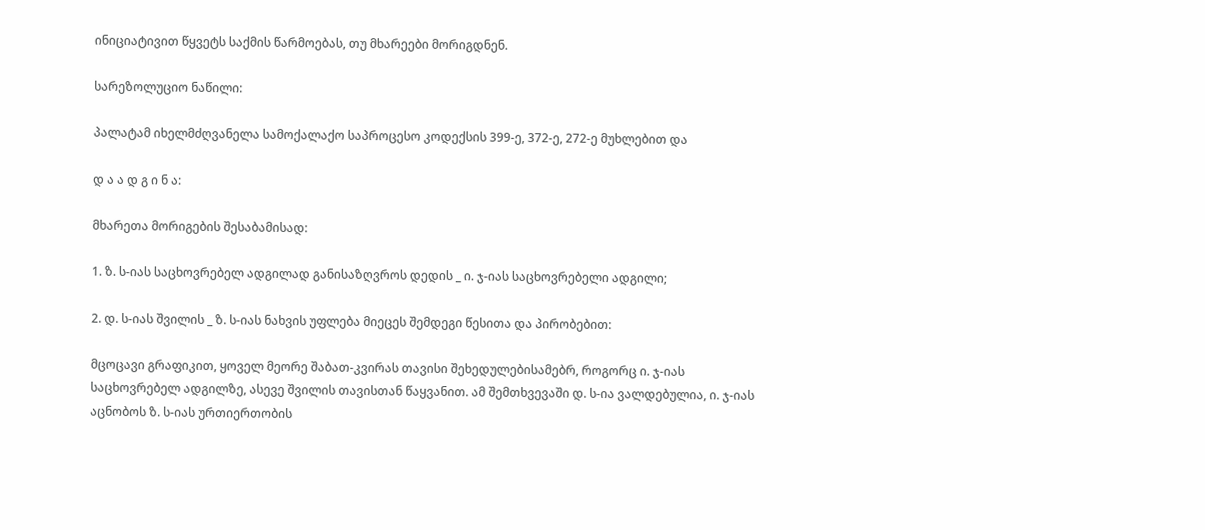ინიციატივით წყვეტს საქმის წარმოებას, თუ მხარეები მორიგდნენ.

სარეზოლუციო ნაწილი:

პალატამ იხელმძღვანელა სამოქალაქო საპროცესო კოდექსის 399-ე, 372-ე, 272-ე მუხლებით და

დ ა ა დ გ ი ნ ა:

მხარეთა მორიგების შესაბამისად:

1. ზ. ს-იას საცხოვრებელ ადგილად განისაზღვროს დედის _ ი. ჯ-იას საცხოვრებელი ადგილი;

2. დ. ს-იას შვილის _ ზ. ს-იას ნახვის უფლება მიეცეს შემდეგი წესითა და პირობებით:

მცოცავი გრაფიკით, ყოველ მეორე შაბათ-კვირას თავისი შეხედულებისამებრ, როგორც ი. ჯ-იას საცხოვრებელ ადგილზე, ასევე შვილის თავისთან წაყვანით. ამ შემთხვევაში დ. ს-ია ვალდებულია, ი. ჯ-იას აცნობოს ზ. ს-იას ურთიერთობის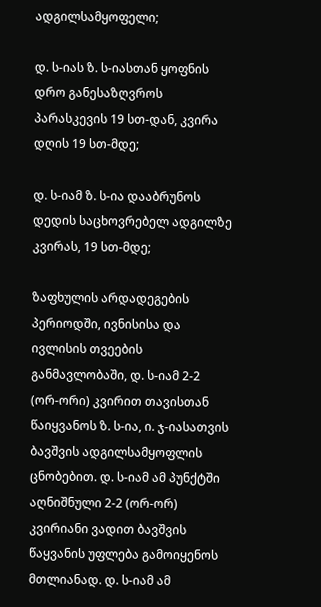ადგილსამყოფელი;

დ. ს-იას ზ. ს-იასთან ყოფნის დრო განესაზღვროს პარასკევის 19 სთ-დან, კვირა დღის 19 სთ-მდე;

დ. ს-იამ ზ. ს-ია დააბრუნოს დედის საცხოვრებელ ადგილზე კვირას, 19 სთ-მდე;

ზაფხულის არდადეგების პერიოდში, ივნისისა და ივლისის თვეების განმავლობაში, დ. ს-იამ 2-2 (ორ-ორი) კვირით თავისთან წაიყვანოს ზ. ს-ია, ი. ჯ-იასათვის ბავშვის ადგილსამყოფლის ცნობებით. დ. ს-იამ ამ პუნქტში აღნიშნული 2-2 (ორ-ორ) კვირიანი ვადით ბავშვის წაყვანის უფლება გამოიყენოს მთლიანად. დ. ს-იამ ამ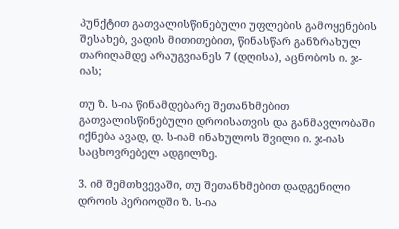პუნქტით გათვალისწინებული უფლების გამოყენების შესახებ, ვადის მითითებით, წინასწარ განზრახულ თარიღამდე არაუგვიანეს 7 (დღისა), აცნობოს ი. ჯ-იას;

თუ ზ. ს-ია წინამდებარე შეთანხმებით გათვალისწინებული დროისათვის და განმავლობაში იქნება ავად, დ. ს-იამ ინახულოს შვილი ი. ჯ-იას საცხოვრებელ ადგილზე.

3. იმ შემთხვევაში, თუ შეთანხმებით დადგენილი დროის პერიოდში ზ. ს-ია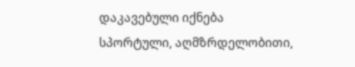დაკავებული იქნება სპორტული, აღმზრდელობითი,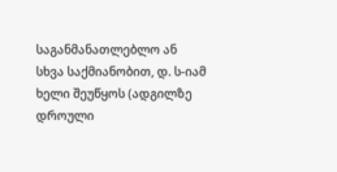საგანმანათლებლო ან სხვა საქმიანობით, დ. ს-იამ ხელი შეუწყოს (ადგილზე დროული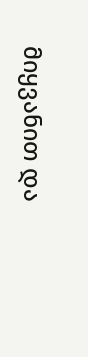მიყვანით და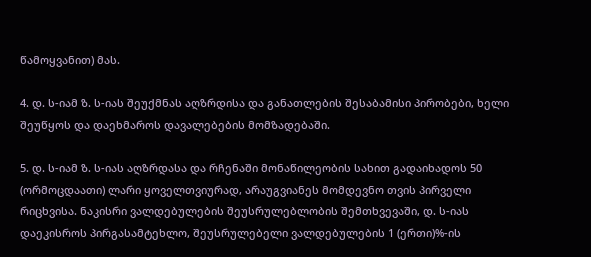წამოყვანით) მას.

4. დ. ს-იამ ზ. ს-იას შეუქმნას აღზრდისა და განათლების შესაბამისი პირობები, ხელი შეუწყოს და დაეხმაროს დავალებების მომზადებაში.

5. დ. ს-იამ ზ. ს-იას აღზრდასა და რჩენაში მონაწილეობის სახით გადაიხადოს 50 (ორმოცდაათი) ლარი ყოველთვიურად, არაუგვიანეს მომდევნო თვის პირველი რიცხვისა. ნაკისრი ვალდებულების შეუსრულებლობის შემთხვევაში, დ. ს-იას დაეკისროს პირგასამტეხლო, შეუსრულებელი ვალდებულების 1 (ერთი)%-ის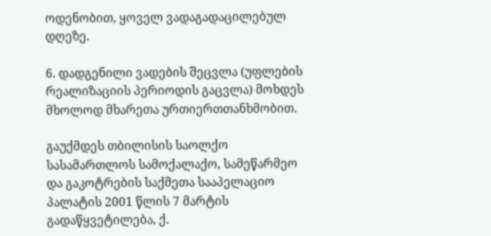ოდენობით, ყოველ ვადაგადაცილებულ დღეზე.

6. დადგენილი ვადების შეცვლა (უფლების რეალიზაციის პერიოდის გაცვლა) მოხდეს მხოლოდ მხარეთა ურთიერთთანხმობით.

გაუქმდეს თბილისის საოლქო სასამართლოს სამოქალაქო, სამეწარმეო და გაკოტრების საქმეთა სააპელაციო პალატის 2001 წლის 7 მარტის გადაწყვეტილება, ქ.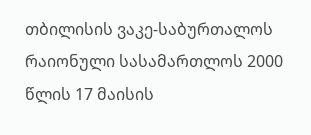თბილისის ვაკე-საბურთალოს რაიონული სასამართლოს 2000 წლის 17 მაისის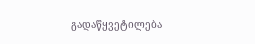გადაწყვეტილება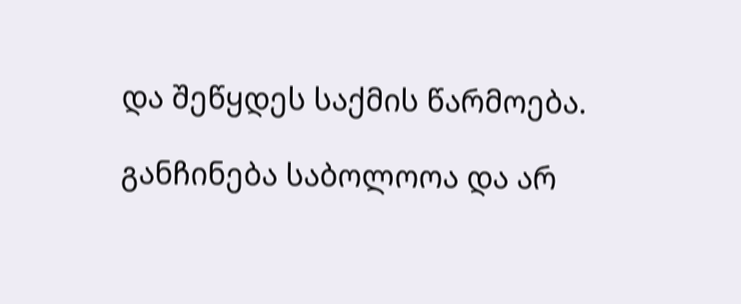და შეწყდეს საქმის წარმოება.

განჩინება საბოლოოა და არ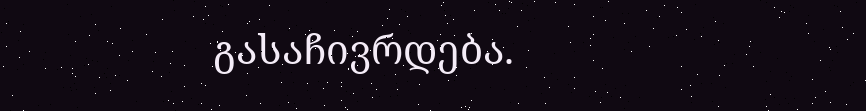გასაჩივრდება.